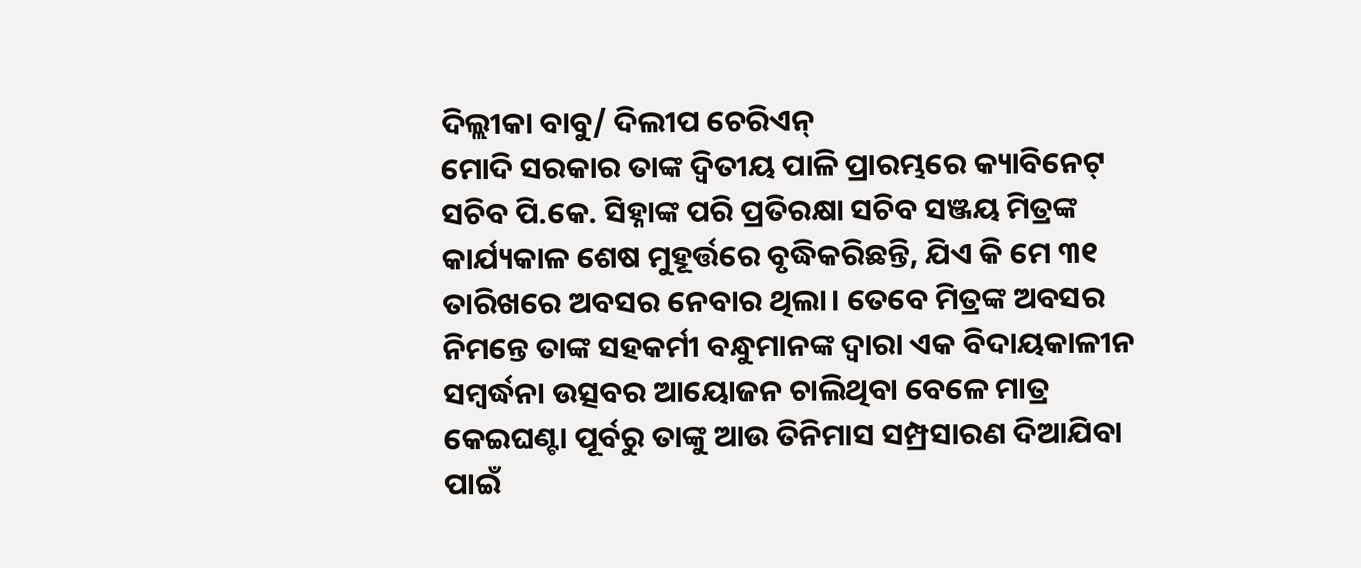ଦିଲ୍ଲୀକା ବାବୁ/ ଦିଲୀପ ଚେରିଏନ୍
ମୋଦି ସରକାର ତାଙ୍କ ଦ୍ୱିତୀୟ ପାଳି ପ୍ରାରମ୍ଭରେ କ୍ୟାବିନେଟ୍ ସଚିବ ପି.କେ. ସିହ୍ନାଙ୍କ ପରି ପ୍ରତିରକ୍ଷା ସଚିବ ସଞ୍ଜୟ ମିତ୍ରଙ୍କ କାର୍ଯ୍ୟକାଳ ଶେଷ ମୁହୂର୍ତ୍ତରେ ବୃଦ୍ଧିକରିଛନ୍ତି, ଯିଏ କି ମେ ୩୧ ତାରିଖରେ ଅବସର ନେବାର ଥିଲା। ତେବେ ମିତ୍ରଙ୍କ ଅବସର ନିମନ୍ତେ ତାଙ୍କ ସହକର୍ମୀ ବନ୍ଧୁମାନଙ୍କ ଦ୍ୱାରା ଏକ ବିଦାୟକାଳୀନ ସମ୍ବର୍ଦ୍ଧନା ଉତ୍ସବର ଆୟୋଜନ ଚାଲିଥିବା ବେଳେ ମାତ୍ର କେଇଘଣ୍ଟା ପୂର୍ବରୁ ତାଙ୍କୁ ଆଉ ତିନିମାସ ସମ୍ପ୍ରସାରଣ ଦିଆଯିବା ପାଇଁ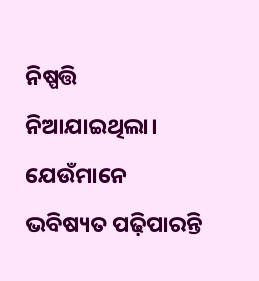ନିଷ୍ପତ୍ତି ନିଆଯାଇଥିଲା। ଯେଉଁମାନେ ଭବିଷ୍ୟତ ପଢ଼ିପାରନ୍ତି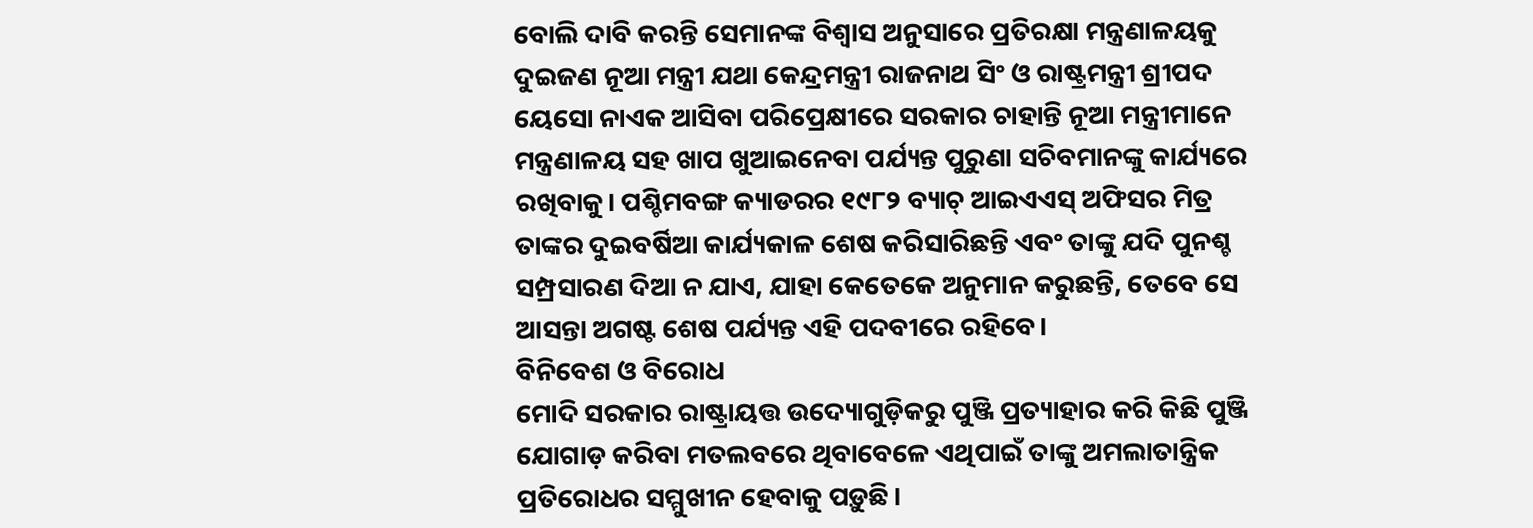ବୋଲି ଦାବି କରନ୍ତି ସେମାନଙ୍କ ବିଶ୍ୱାସ ଅନୁସାରେ ପ୍ରତିରକ୍ଷା ମନ୍ତ୍ରଣାଳୟକୁ ଦୁଇଜଣ ନୂଆ ମନ୍ତ୍ରୀ ଯଥା କେନ୍ଦ୍ରମନ୍ତ୍ରୀ ରାଜନାଥ ସିଂ ଓ ରାଷ୍ଟ୍ରମନ୍ତ୍ରୀ ଶ୍ରୀପଦ ୟେସୋ ନାଏକ ଆସିବା ପରିପ୍ରେକ୍ଷୀରେ ସରକାର ଚାହାନ୍ତି ନୂଆ ମନ୍ତ୍ରୀମାନେ ମନ୍ତ୍ରଣାଳୟ ସହ ଖାପ ଖୁଆଇନେବା ପର୍ଯ୍ୟନ୍ତ ପୁରୁଣା ସଚିବମାନଙ୍କୁ କାର୍ଯ୍ୟରେ ରଖିବାକୁ। ପଶ୍ଚିମବଙ୍ଗ କ୍ୟାଡରର ୧୯୮୨ ବ୍ୟାଚ୍ ଆଇଏଏସ୍ ଅଫିସର ମିତ୍ର ତାଙ୍କର ଦୁଇବର୍ଷିଆ କାର୍ଯ୍ୟକାଳ ଶେଷ କରିସାରିଛନ୍ତି ଏବଂ ତାଙ୍କୁ ଯଦି ପୁନଶ୍ଚ ସମ୍ପ୍ରସାରଣ ଦିଆ ନ ଯାଏ, ଯାହା କେତେକେ ଅନୁମାନ କରୁଛନ୍ତି, ତେବେ ସେ ଆସନ୍ତା ଅଗଷ୍ଟ ଶେଷ ପର୍ଯ୍ୟନ୍ତ ଏହି ପଦବୀରେ ରହିବେ।
ବିନିବେଶ ଓ ବିରୋଧ
ମୋଦି ସରକାର ରାଷ୍ଟ୍ରାୟତ୍ତ ଉଦ୍ୟୋଗୁଡ଼ିକରୁ ପୁଞ୍ଜି ପ୍ରତ୍ୟାହାର କରି କିଛି ପୁଞ୍ଜି ଯୋଗାଡ଼ କରିବା ମତଲବରେ ଥିବାବେଳେ ଏଥିପାଇଁ ତାଙ୍କୁ ଅମଲାତାନ୍ତ୍ରିକ ପ୍ରତିରୋଧର ସମ୍ମୁଖୀନ ହେବାକୁ ପଡ଼ୁଛି।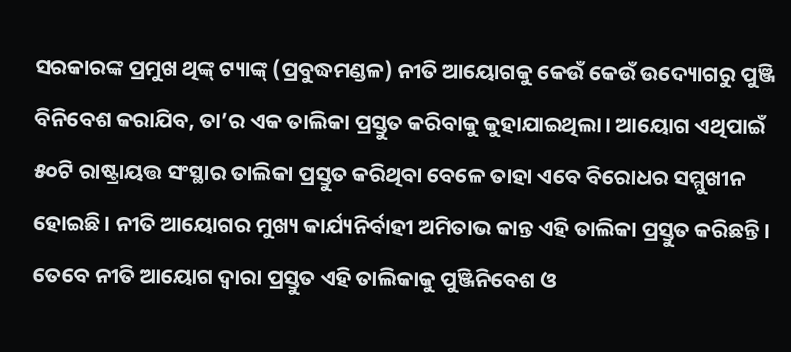ସରକାରଙ୍କ ପ୍ରମୁଖ ଥିଙ୍କ୍ ଟ୍ୟାଙ୍କ୍ (ପ୍ରବୁଦ୍ଧମଣ୍ଡଳ) ନୀତି ଆୟୋଗକୁ କେଉଁ କେଉଁ ଉଦ୍ୟୋଗରୁ ପୁଞ୍ଜି ବିନିବେଶ କରାଯିବ, ତା’ର ଏକ ତାଲିକା ପ୍ରସ୍ତୁତ କରିବାକୁ କୁହାଯାଇଥିଲା। ଆୟୋଗ ଏଥିପାଇଁ ୫୦ଟି ରାଷ୍ଟ୍ରାୟତ୍ତ ସଂସ୍ଥାର ତାଲିକା ପ୍ରସ୍ତୁତ କରିଥିବା ବେଳେ ତାହା ଏବେ ବିରୋଧର ସମ୍ମୁଖୀନ ହୋଇଛି। ନୀତି ଆୟୋଗର ମୁଖ୍ୟ କାର୍ଯ୍ୟନିର୍ବାହୀ ଅମିତାଭ କାନ୍ତ ଏହି ତାଲିକା ପ୍ରସ୍ତୁତ କରିଛନ୍ତି। ତେବେ ନୀତି ଆୟୋଗ ଦ୍ୱାରା ପ୍ରସ୍ତୁତ ଏହି ତାଲିକାକୁ ପୁଞ୍ଜିନିବେଶ ଓ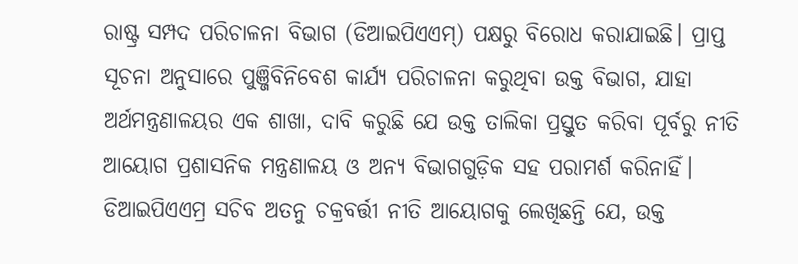ରାଷ୍ଟ୍ର ସମ୍ପଦ ପରିଚାଳନା ବିଭାଗ (ଡିଆଇପିଏଏମ୍) ପକ୍ଷରୁ ବିରୋଧ କରାଯାଇଛି। ପ୍ରାପ୍ତ ସୂଚନା ଅନୁସାରେ ପୁଞ୍ଜିବିନିବେଶ କାର୍ଯ୍ୟ ପରିଚାଳନା କରୁଥିବା ଉକ୍ତ ବିଭାଗ, ଯାହା ଅର୍ଥମନ୍ତ୍ରଣାଳୟର ଏକ ଶାଖା, ଦାବି କରୁଛି ଯେ ଉକ୍ତ ତାଲିକା ପ୍ରସ୍ତୁତ କରିବା ପୂର୍ବରୁ ନୀତି ଆୟୋଗ ପ୍ରଶାସନିକ ମନ୍ତ୍ରଣାଳୟ ଓ ଅନ୍ୟ ବିଭାଗଗୁଡ଼ିକ ସହ ପରାମର୍ଶ କରିନାହିଁ। ଡିଆଇପିଏଏମ୍ର ସଚିବ ଅତନୁ ଚକ୍ରବର୍ତ୍ତୀ ନୀତି ଆୟୋଗକୁ ଲେଖିଛନ୍ତି ଯେ, ଉକ୍ତ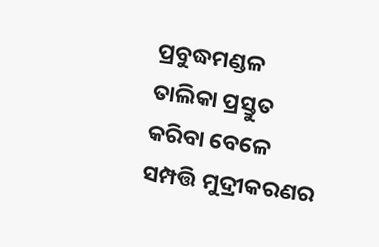ପ୍ରବୁଦ୍ଧମଣ୍ଡଳ ତାଲିକା ପ୍ରସ୍ତୁତ କରିବା ବେଳେ ସମ୍ପତ୍ତି ମୁଦ୍ରୀକରଣର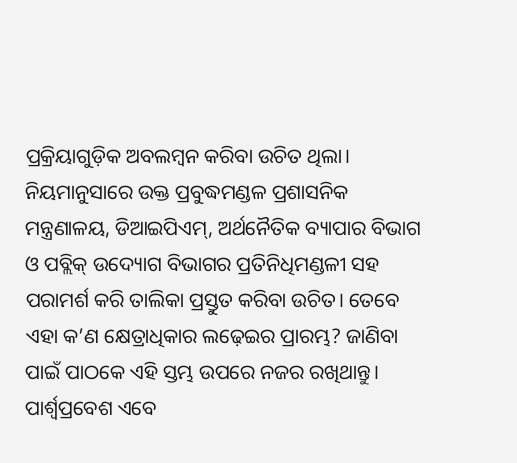ପ୍ରକ୍ରିୟାଗୁଡ଼ିକ ଅବଲମ୍ବନ କରିବା ଉଚିତ ଥିଲା। ନିୟମାନୁସାରେ ଉକ୍ତ ପ୍ରବୁଦ୍ଧମଣ୍ଡଳ ପ୍ରଶାସନିକ ମନ୍ତ୍ରଣାଳୟ, ଡିଆଇପିଏମ୍, ଅର୍ଥନୈତିକ ବ୍ୟାପାର ବିଭାଗ ଓ ପବ୍ଲିକ୍ ଉଦ୍ୟୋଗ ବିଭାଗର ପ୍ରତିନିଧିମଣ୍ଡଳୀ ସହ ପରାମର୍ଶ କରି ତାଲିକା ପ୍ରସ୍ତୁତ କରିବା ଉଚିତ। ତେବେ ଏହା କ’ଣ କ୍ଷେତ୍ରାଧିକାର ଲଢ଼େଇର ପ୍ରାରମ୍ଭ? ଜାଣିବା ପାଇଁ ପାଠକେ ଏହି ସ୍ତମ୍ଭ ଉପରେ ନଜର ରଖିଥାନ୍ତୁ।
ପାର୍ଶ୍ୱପ୍ରବେଶ ଏବେ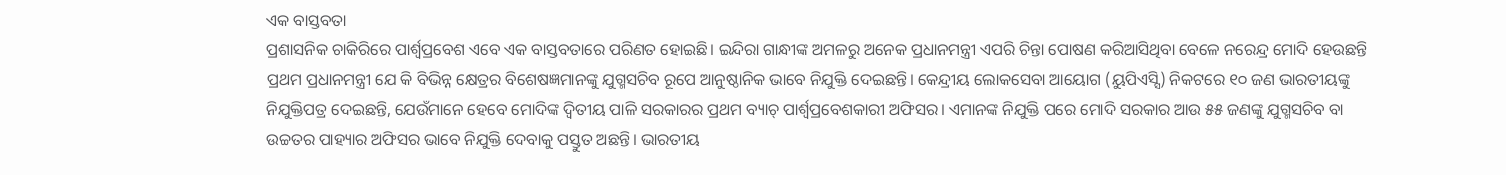ଏକ ବାସ୍ତବତା
ପ୍ରଶାସନିକ ଚାକିରିରେ ପାର୍ଶ୍ୱପ୍ରବେଶ ଏବେ ଏକ ବାସ୍ତବତାରେ ପରିଣତ ହୋଇଛି। ଇନ୍ଦିରା ଗାନ୍ଧୀଙ୍କ ଅମଳରୁ ଅନେକ ପ୍ରଧାନମନ୍ତ୍ରୀ ଏପରି ଚିନ୍ତା ପୋଷଣ କରିଆସିଥିବା ବେଳେ ନରେନ୍ଦ୍ର ମୋଦି ହେଉଛନ୍ତି ପ୍ରଥମ ପ୍ରଧାନମନ୍ତ୍ରୀ ଯେ କି ବିଭିନ୍ନ କ୍ଷେତ୍ରର ବିଶେଷଜ୍ଞମାନଙ୍କୁ ଯୁଗ୍ମସଚିବ ରୂପେ ଆନୁଷ୍ଠାନିକ ଭାବେ ନିଯୁକ୍ତି ଦେଇଛନ୍ତି। କେନ୍ଦ୍ରୀୟ ଲୋକସେବା ଆୟୋଗ (ୟୁପିଏସ୍ସି) ନିକଟରେ ୧୦ ଜଣ ଭାରତୀୟଙ୍କୁ ନିଯୁକ୍ତିପତ୍ର ଦେଇଛନ୍ତି, ଯେଉଁମାନେ ହେବେ ମୋଦିଙ୍କ ଦ୍ୱିତୀୟ ପାଳି ସରକାରର ପ୍ରଥମ ବ୍ୟାଚ୍ ପାର୍ଶ୍ୱପ୍ରବେଶକାରୀ ଅଫିସର। ଏମାନଙ୍କ ନିଯୁକ୍ତି ପରେ ମୋଦି ସରକାର ଆଉ ୫୫ ଜଣଙ୍କୁ ଯୁଗ୍ମସଚିବ ବା ଉଚ୍ଚତର ପାହ୍ୟାର ଅଫିସର ଭାବେ ନିଯୁକ୍ତି ଦେବାକୁ ପସ୍ତୁତ ଅଛନ୍ତି। ଭାରତୀୟ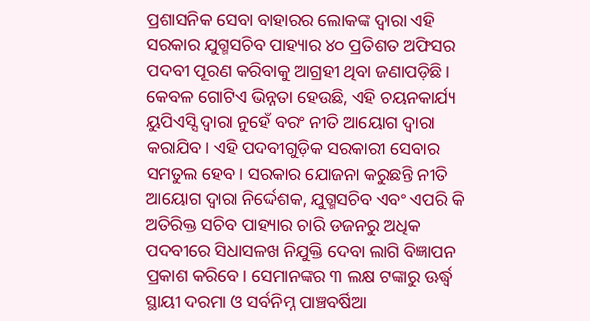ପ୍ରଶାସନିକ ସେବା ବାହାରର ଲୋକଙ୍କ ଦ୍ୱାରା ଏହି ସରକାର ଯୁଗ୍ମସଚିବ ପାହ୍ୟାର ୪୦ ପ୍ରତିଶତ ଅଫିସର ପଦବୀ ପୂରଣ କରିବାକୁ ଆଗ୍ରହୀ ଥିବା ଜଣାପଡ଼ିଛି। କେବଳ ଗୋଟିଏ ଭିନ୍ନତା ହେଉଛି, ଏହି ଚୟନକାର୍ଯ୍ୟ ୟୁପିଏସ୍ସି ଦ୍ୱାରା ନୁହେଁ ବରଂ ନୀତି ଆୟୋଗ ଦ୍ୱାରା କରାଯିବ। ଏହି ପଦବୀଗୁଡ଼ିକ ସରକାରୀ ସେବାର ସମତୁଲ ହେବ। ସରକାର ଯୋଜନା କରୁଛନ୍ତି ନୀତି ଆୟୋଗ ଦ୍ୱାରା ନିର୍ଦ୍ଦେଶକ, ଯୁଗ୍ମସଚିବ ଏବଂ ଏପରି କି ଅତିରିକ୍ତ ସଚିବ ପାହ୍ୟାର ଚାରି ଡଜନରୁ ଅଧିକ ପଦବୀରେ ସିଧାସଳଖ ନିଯୁକ୍ତି ଦେବା ଲାଗି ବିଜ୍ଞାପନ ପ୍ରକାଶ କରିବେ। ସେମାନଙ୍କର ୩ ଲକ୍ଷ ଟଙ୍କାରୁ ଊର୍ଦ୍ଧ୍ୱ ସ୍ଥାୟୀ ଦରମା ଓ ସର୍ବନିମ୍ନ ପାଞ୍ଚବର୍ଷିଆ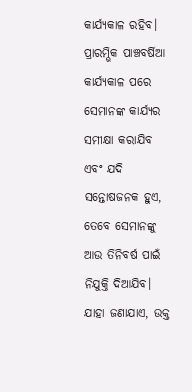କାର୍ଯ୍ୟକାଳ ରହିବ। ପ୍ରାରମ୍ଭିକ ପାଞ୍ଚବର୍ଷିଆ କାର୍ଯ୍ୟକାଳ ପରେ ସେମାନଙ୍କ କାର୍ଯ୍ୟର ସମୀକ୍ଷା କରାଯିବ ଏବଂ ଯଦି ସନ୍ତୋଷଜନକ ହୁଏ, ତେବେ ସେମାନଙ୍କୁ ଆଉ ତିନିବର୍ଷ ପାଇଁ ନିଯୁକ୍ତି ଦିଆଯିବ। ଯାହା ଜଣାଯାଏ, ଉକ୍ତ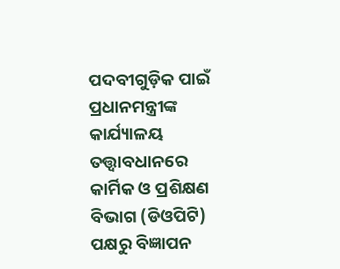ପଦବୀଗୁଡ଼ିକ ପାଇଁ ପ୍ରଧାନମନ୍ତ୍ରୀଙ୍କ କାର୍ଯ୍ୟାଳୟ ତତ୍ତ୍ୱାବଧାନରେ କାର୍ମିକ ଓ ପ୍ରଶିକ୍ଷଣ ବିଭାଗ (ଡିଓପିଟି) ପକ୍ଷରୁ ବିଜ୍ଞାପନ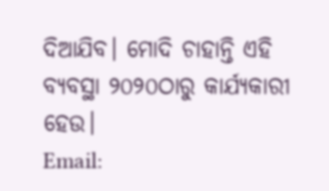ଦିଆଯିବ। ମୋଦି ଚାହାନ୍ତି ଏହି ବ୍ୟବସ୍ଥା ୨୦୨୦ଠାରୁ କାର୍ଯ୍ୟକାରୀ ହେଉ।
Email: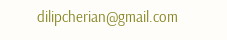dilipcherian@gmail.com